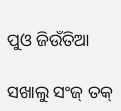ପୁଓ ଜିଉଁତିଆ

ସଖାଲୁ ସଂଜ୍‌ ତକ୍‌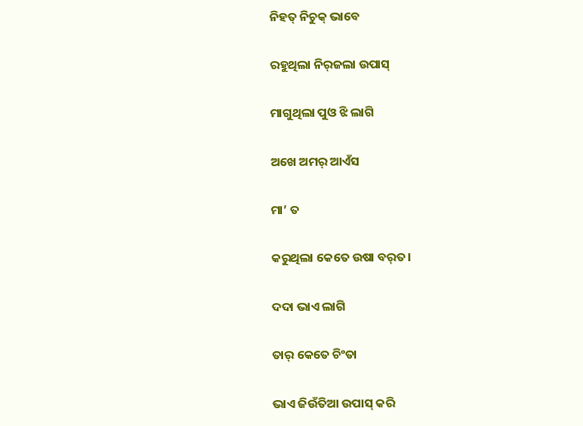ନିହତ୍‌ ନିଚୁକ୍‌ ଭାବେ

ରହୁଥିଲା ନିର୍‌ଜଲା ଉପାସ୍‌

ମାଗୁଥିଲା ପୁଓ ଝି ଲାଗି

ଅଖେ ଅମର୍‌ ଆଏଁସ

ମା’ ତ

କରୁଥିଲା କେତେ ଉଷା ବର୍‌ତ।

ଦଦା ଭାଏ ଲାଗି

ତାର୍‌ କେତେ ଚିଂତା

ଭାଏ ଜିଉଁତିଆ ଉପାସ୍‌ କରି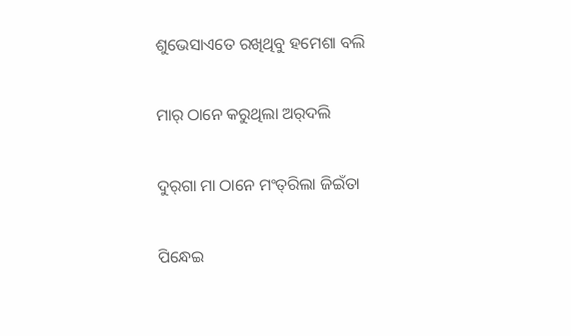ଶୁଭେସାଏତେ ରଖିଥିବୁ ହମେଶା ବଲି

ମାର୍‌ ଠାନେ କରୁଥିଲା ଅର୍‌ଦଲି

ଦୁର୍‌ଗା ମା ଠାନେ ମଂତ୍‌ରିଲା ଜିଇଁତା

ପିନ୍ଧେଇ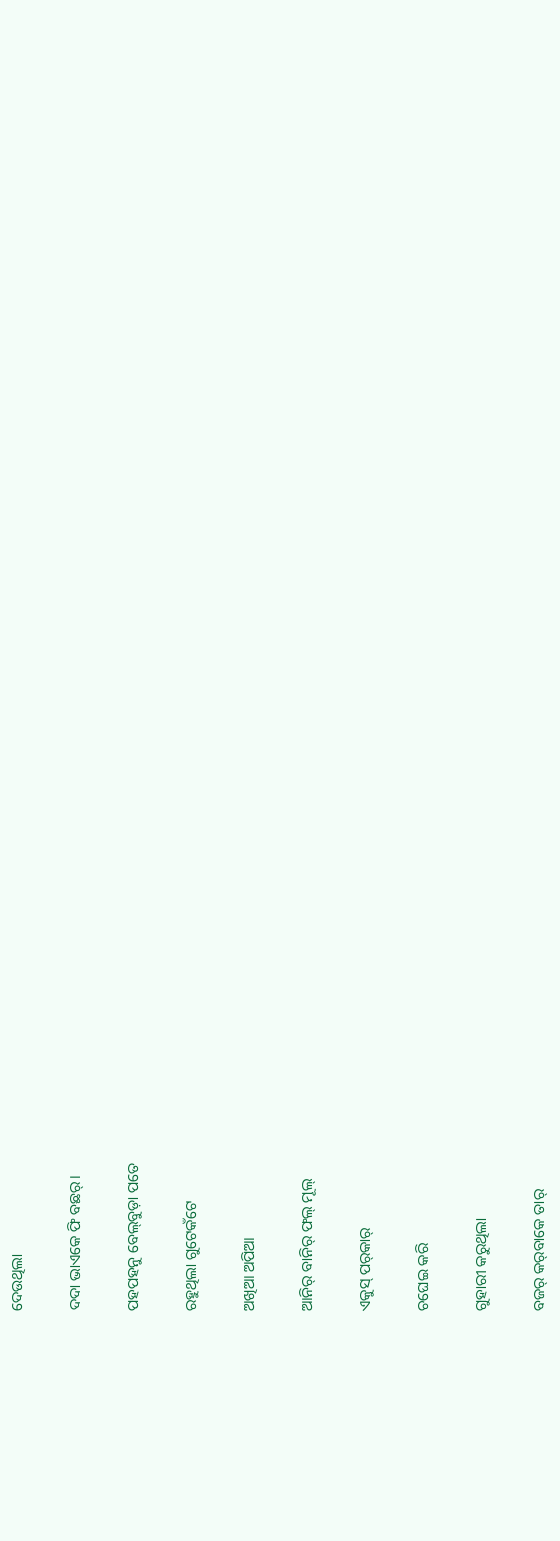ଦେଉଥିଲା

ଦଦା ଭାଏକେ ଫି ବଛର୍‌।

ପହପହନୁ ବେଲ୍‌ବୁଡ଼ା ପତେ

ରହୁଥିଲା ଗୁଟେକଁଟେ

ଅଖିଆ ଅପିଆ

ଆନିର୍‌ ବାନିର୍‌ ଫଲ୍‌ ମୂଲ୍‌

ଏକୁସ୍‌ ପର୍‌କାର୍‌

ଚଘେଇ କରି

ଗୁହାରୀ କରୁଥିଲା

ବଜର୍‌ କର୍‌ବାକେ ତାର୍‌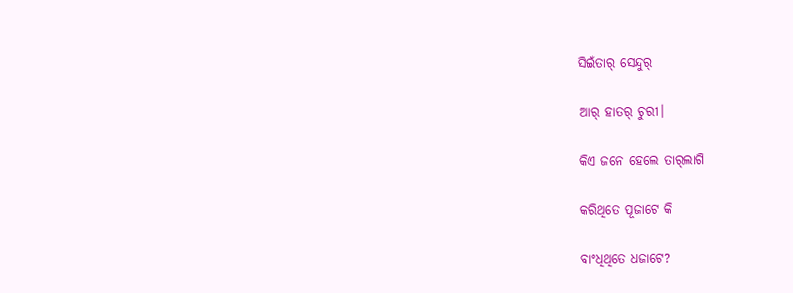ସିଇଁତାର୍‌ ସେନ୍ଦୁର୍‌

ଆର୍‌ ହାତର୍‌ ଚୁରୀ।

କିଏ ଜନେ ହେଲେ ତାର୍‌ଲାଗି

କରିଥିତେ ପୂଜାଟେ କି

ବାଂଧିଥିତେ ଧଜାଟେ?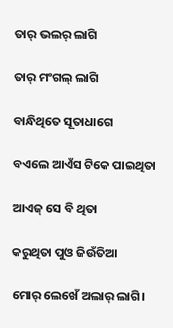ତାର୍‌ ଭଲର୍‌ ଲାଗି

ତାର୍‌ ମଂଗଲ୍‌ ଲାଗି

ବାନ୍ଧିଥିତେ ସୂତାଧାଗେ

ବଏଲେ ଆଏଁସ ଟିକେ ପାଇଥିତା

ଆଏଜ୍‌ ସେ ବି ଥିତା

କରୁଥିତା ପୁଓ ଜିଉଁତିଆ

ମୋର୍‌ ଲେଖେଁ ଅଲାର୍‌ ଲାଗି।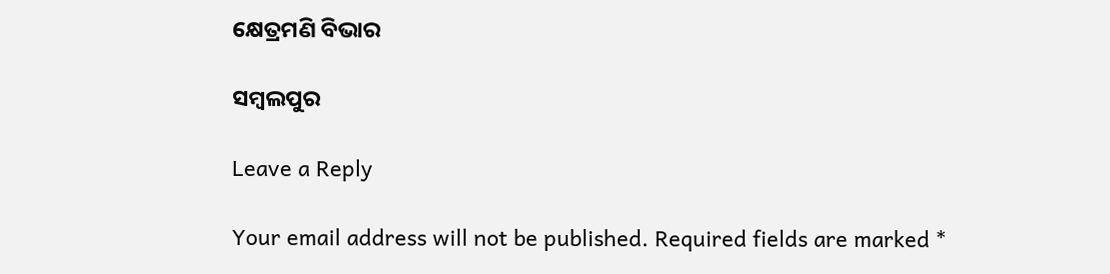କ୍ଷେତ୍ରମଣି ବିଭାର

ସମ୍ବଲପୁର

Leave a Reply

Your email address will not be published. Required fields are marked *